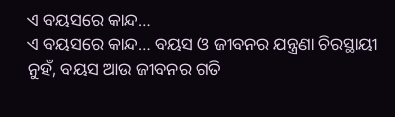ଏ ବୟସରେ କାନ୍ଦ…
ଏ ବୟସରେ କାନ୍ଦ… ବୟସ ଓ ଜୀବନର ଯନ୍ତ୍ରଣା ଚିରସ୍ଥାୟୀ ନୁହଁ, ବୟସ ଆଉ ଜୀବନର ଗତି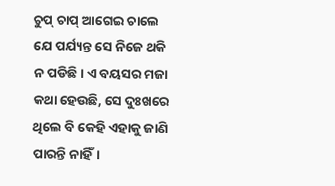ଚୁପ୍ ଚାପ୍ ଆଗେଇ ଚାଲେ ଯେ ପର୍ଯ୍ୟନ୍ତ ସେ ନିଜେ ଥକି ନ ପଡିଛି। ଏ ବୟସର ମଜା କଥା ହେଉଛି, ସେ ଦୁଃଖରେ ଥିଲେ ବି କେହି ଏହାକୁ ଜାଣି ପାରନ୍ତି ନାହିଁ।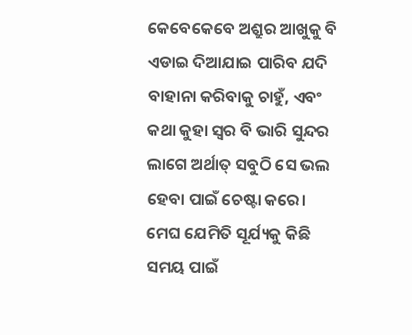କେବେକେବେ ଅଶ୍ରୁର ଆଖୁକୁ ବି ଏଡାଇ ଦିଆଯାଇ ପାରିବ ଯଦି ବାହାନା କରିବାକୁ ଚାହୁଁ, ଏବଂ କଥା କୁହା ସ୍ବର ବି ଭାରି ସୁନ୍ଦର ଲାଗେ ଅର୍ଥାତ୍ ସବୁଠି ସେ ଭଲ ହେବା ପାଇଁ ଚେଷ୍ଟା କରେ। ମେଘ ଯେମିତି ସୂର୍ଯ୍ୟକୁ କିଛି ସମୟ ପାଇଁ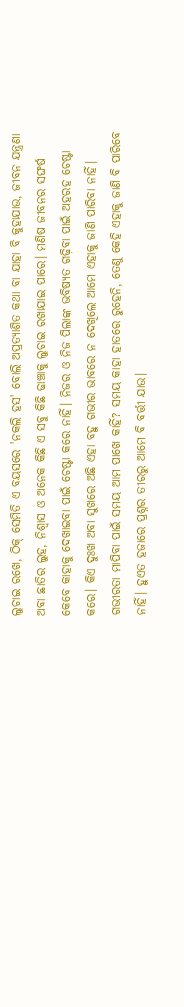ଲୁଚାଇ ରଖେ, ଠିକ୍ ସେମିତି ଏ ବୟସରେ 'ନକଲି ହସ' ବୋଲି ଅପ୍ରତ୍ୟାଶିତ କଥା ବା ଯାହା ବି କୁହାଯାଉ, ଜୀବନ ଯନ୍ତ୍ରଣା ଅବା ଛାତିର ଲୁହ, ନିଶ୍ବାସ ଓ ଅନେକ କିଛି ଏ ସବୁ କିଛି ଢାଞ୍ଚାକୁ ଲୁଚାଇ ରଖାଯାଇ ପାରେ। ମଣିଷ ଜୀବନର ସଙ୍ଘର୍ଷ କେବେ କାହାକୁ ଦେଖାଇବା ପାଇଁ ଚେଷ୍ଟା କରେ ନାହିଁ। ନିଜର ଓ ନିଜ ପିଲାଙ୍କ ଭବିଷ୍ୟତ ଗଢ଼ିବା ପାଇଁ ଅହରହ ଚେଷ୍ଟା କରେ। କିଏ ଦୁଃଖ ଅବା ସୁଖରେ ଅଛି ଏହା ବହୁ ଗଭୀର ଭାବରେ ନ ଦେଖିଲେ ଆମେ ଏହାକୁ ଜାଣି ପାରିବା ନାହିଁ। ଗଭୀରତା ମାପିବା ପାଇଁ ସମୟ ଆମ ପାଖେ କାହିଁ? ସମୟ କାହା ହାତରେ ରୁହେନି, ତେଣୁ କେହି ଏହାକୁ ଜାଣି ବି ପାରିବେ ନାହିଁ। ହୁଏତ ହଜାରେ ପ୍ରଶ୍ନର ତୀରରୁ ଆମେ ବି ବର୍ତ୍ତୀ ଯାଉ।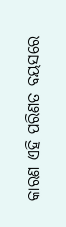କାରଣ ଏହି ପରିଣତ ବୟସରେ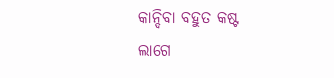କାନ୍ଦିବା ବହୁତ କଷ୍ଟ ଲାଗେ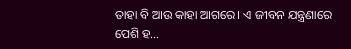ତାହା ବି ଆଉ କାହା ଆଗରେ। ଏ ଜୀବନ ଯନ୍ତ୍ରଣାରେ ପେଶି ହ...